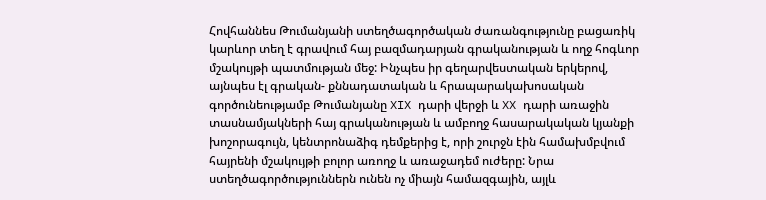Հովհաննես Թումանյանի ստեղծագործական ժառանգությունը բացառիկ կարևոր տեղ է գրավում հայ բազմադարյան գրականության և ողջ հոգևոր մշակույթի պատմության մեջ: Ինչպես իր գեղարվեստական երկերով, այնպես էլ գրական- քննադատական և հրապարակախոսական գործունեությամբ Թումանյանը XIX դարի վերջի և XX դարի առաջին տասնամյակների հայ գրականության և ամբողջ հասարակական կյանքի խոշորագույն, կենտրոնաձիգ դեմքերից է, որի շուրջն էին համախմբվում հայրենի մշակույթի բոլոր առողջ և առաջադեմ ուժերը: Նրա ստեղծագործություններն ունեն ոչ միայն համազգային, այլև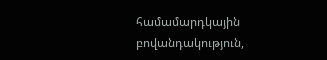համամարդկային բովանդակություն,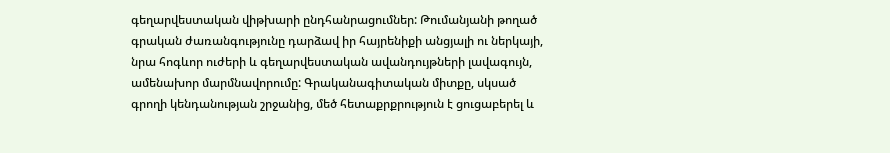գեղարվեստական վիթխարի ընդհանրացումներ: Թումանյանի թողած գրական ժառանգությունը դարձավ իր հայրենիքի անցյալի ու ներկայի, նրա հոգևոր ուժերի և գեղարվեստական ավանդույթների լավագույն, ամենախոր մարմնավորումը: Գրականագիտական միտքը, սկսած գրողի կենդանության շրջանից, մեծ հետաքրքրություն է ցուցաբերել և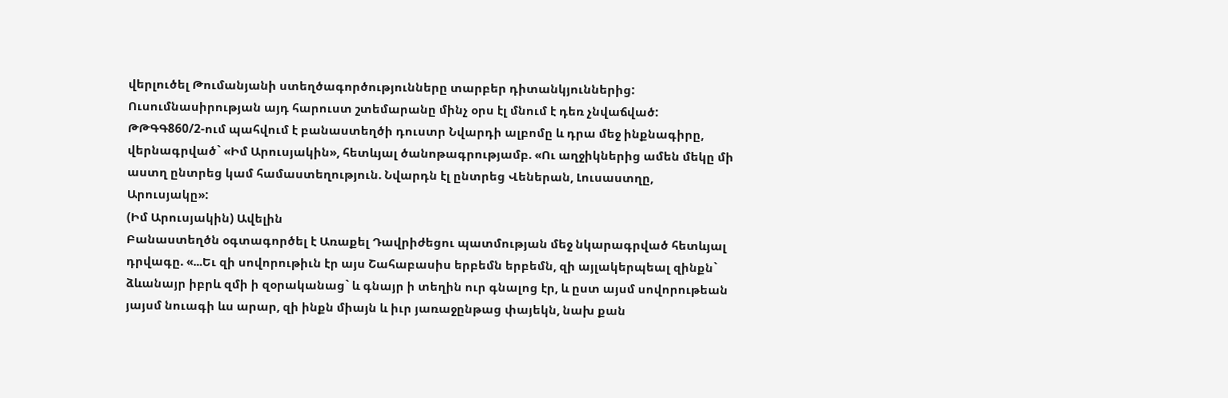վերլուծել Թումանյանի ստեղծագործությունները տարբեր դիտանկյուններից: Ուսումնասիրության այդ հարուստ շտեմարանը մինչ օրս էլ մնում է դեռ չնվաճված:
ԹԹԳԳ860/2-ում պահվում է բանաստեղծի դուստր Նվարդի ալբոմը և դրա մեջ ինքնագիրը, վերնագրված` «Իմ Արուսյակին», հետևյալ ծանոթագրությամբ. «Ու աղջիկներից ամեն մեկը մի աստղ ընտրեց կամ համաստեղություն. Նվարդն էլ ընտրեց Վեներան, Լուսաստղը, Արուսյակը»:
(Իմ Արուսյակին) Ավելին
Բանաստեղծն օգտագործել է Առաքել Դավրիժեցու պատմության մեջ նկարագրված հետևյալ դրվագը. «...Եւ զի սովորութիւն էր այս Շահաբասիս երբեմն երբեմն, զի այլակերպեալ զինքն` ձևանայր իբրև զմի ի զօրականաց` և գնայր ի տեղին ուր գնալոց էր, և ըստ այսմ սովորութեան յայսմ նուագի ևս արար, զի ինքն միայն և իւր յառաջընթաց փայեկն, նախ քան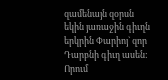զամենայն զօրսն եկին յառաջին գիւղն երկրին Փարիոյ` զոր Դարբնի գիւղ ասեն: Որում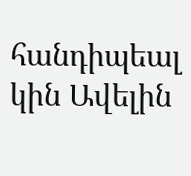հանդիպեալ կին Ավելին